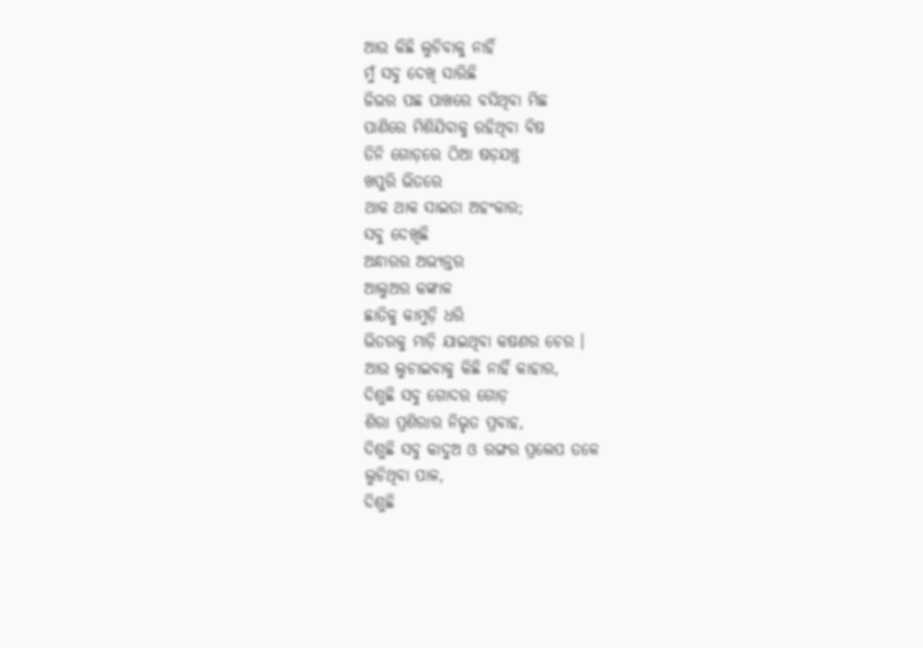ଆଉ କିଛି ଲୁଚିବାକୁ ନାହିଁ
ମୁଁ ସବୁ ଦେଖି ସାରିଛି
ଜିଭର ପଛ ପାଖରେ ବସିଥିବା ମିଛ
ପାଣିରେ ମିଶିଯିବାକୁ ରହିଥିବା ବିଷ
ତିନି ଗୋଡ଼ରେ ଠିଆ ଷଡ଼ଯନ୍ତ୍ର
ଖପୁରି ଭିତରେ
ଥାକ ଥାକ ସାଇତା ଅହଂକାର;
ସବୁ ଦେଖିଛି
ଅନ୍ଧାରର ଅଭ୍ୟନ୍ତର
ଆଲୁଅର କଙ୍କାଳ
ଛାତିକୁ କାମୁଡ଼ି ଧରି
ଭିତରକୁ ମାଡ଼ି ଯାଇଥିବା କଷଣର ଚେର ।
ଆଉ ଲୁଚାଇବାକୁ କିଛି ନାହିଁ କାହାର,
ଦିଶୁଛି ସବୁ ଗୋଦର ଗୋଡ଼
ଶିରା ପ୍ରଶିରାର ନିଭୃତ ପ୍ରବାହ,
ଦିଶୁଛି ସବୁ କାଦୁଅ ଓ ରଙ୍ଗର ପ୍ରଲେପ ତଳେ
ଲୁଚିଥିବା ପାଳ,
ଦିଶୁଛି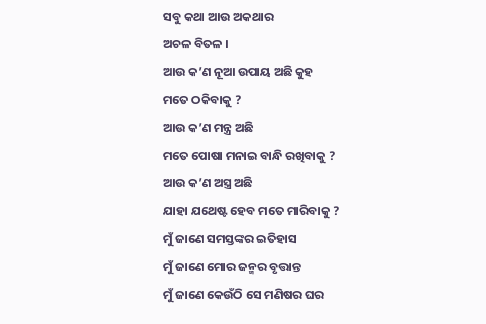ସବୁ କଥା ଆଉ ଅକଥାର
ଅଚଳ ବିତଳ ।
ଆଉ କ’ଣ ନୂଆ ଉପାୟ ଅଛି କୁହ
ମତେ ଠକିବାକୁ ?
ଆଉ କ’ଣ ମନ୍ତ୍ର ଅଛି
ମତେ ପୋଷା ମନାଇ ବାନ୍ଧି ରଖିବାକୁ ?
ଆଉ କ’ଣ ଅସ୍ତ୍ର ଅଛି
ଯାହା ଯଥେଷ୍ଟ ହେବ ମତେ ମାରିବାକୁ ?
ମୁଁ ଜାଣେ ସମସ୍ତଙ୍କର ଇତିହାସ
ମୁଁ ଜାଣେ ମୋର ଜନ୍ମର ବୃତ୍ତାନ୍ତ
ମୁଁ ଜାଣେ କେଉଁଠି ସେ ମଣିଷର ଘର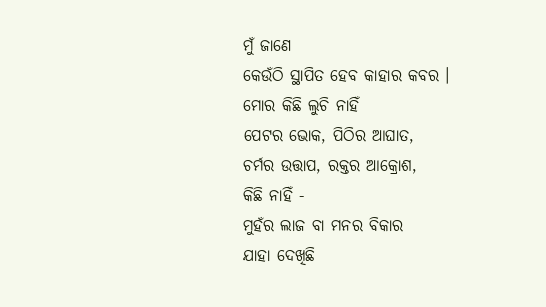ମୁଁ ଜାଣେ
କେଉଁଠି ସ୍ଥାପିତ ହେବ କାହାର କବର ।
ମୋର କିଛି ଲୁଚି ନାହିଁ
ପେଟର ଭୋକ, ପିଠିର ଆଘାତ,
ଚର୍ମର ଉତ୍ତାପ, ରକ୍ତର ଆକ୍ରୋଶ,
କିଛି ନାହିଁ -
ମୁହଁର ଲାଜ ବା ମନର ବିକାର
ଯାହା ଦେଖିଛି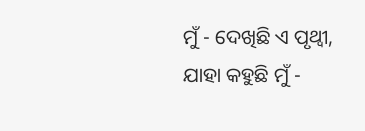ମୁଁ - ଦେଖିଛି ଏ ପୃଥ୍ୱୀ,
ଯାହା କହୁଛି ମୁଁ -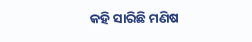କହି ସାରିଛି ମଣିଷ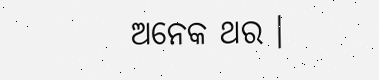ଅନେକ ଥର ।